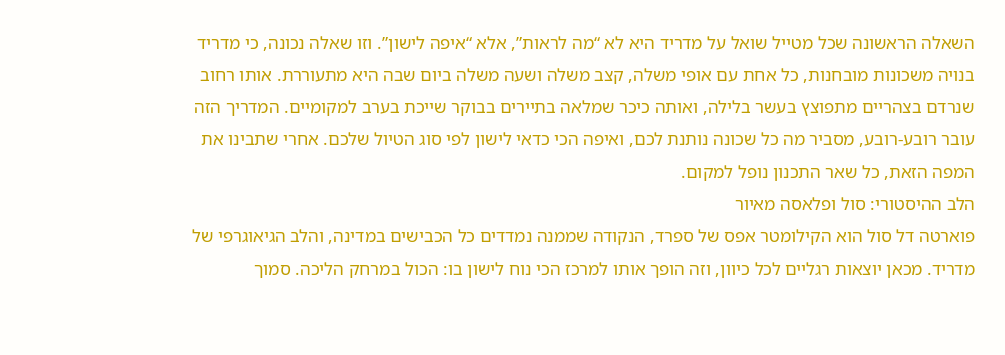השאלה הראשונה שכל מטייל שואל על מדריד היא לא “מה לראות”, אלא “איפה לישון”. וזו שאלה נכונה, כי מדריד בנויה משכונות מובחנות, כל אחת עם אופי משלה, קצב משלה ושעה משלה ביום שבה היא מתעוררת. אותו רחוב שנרדם בצהריים מתפוצץ בעשר בלילה, ואותה כיכר שמלאה בתיירים בבוקר שייכת בערב למקומיים. המדריך הזה עובר רובע-רובע, מסביר מה כל שכונה נותנת לכם, ואיפה הכי כדאי לישון לפי סוג הטיול שלכם. אחרי שתבינו את המפה הזאת, כל שאר התכנון נופל למקום.
הלב ההיסטורי: סול ופלאסה מאיור
פוארטה דל סול הוא הקילומטר אפס של ספרד, הנקודה שממנה נמדדים כל הכבישים במדינה, והלב הגיאוגרפי של מדריד. מכאן יוצאות רגליים לכל כיוון, וזה הופך אותו למרכז הכי נוח לישון בו: הכול במרחק הליכה. סמוך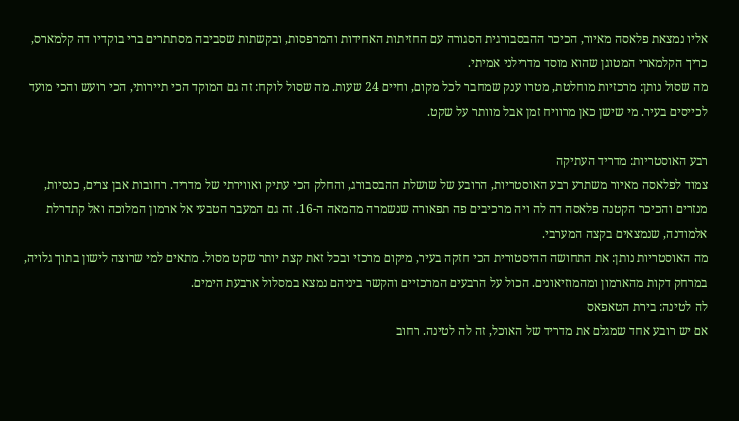אליו נמצאת פלאסה מאיור, הכיכר ההבסבורגית הסגורה עם החזיתות האחידות והמרפסות, ובקשתות שסביבה מסתתרים ברי בוקדיו דה קלמארס, כריך הקלמארי המטוגן שהוא מוסד מדרילני אמיתי.
מה שסול נותן: מרכזיות מוחלטת, מטרו ענק שמחבר לכל מקום, וחיים 24 שעות. מה שסול לוקח: זה גם המוקד הכי תיירותי, הכי רועש והכי מועד לכייסים בעיר. מי שישן כאן מרוויח זמן אבל מוותר על שקט.

רבע האוסטריות: מדריד העתיקה
צמוד לפלאסה מאיור משתרע רבע האוסטריות, הרובע של שושלת ההבסבורג, והחלק הכי עתיק ואווירתי של מדריד. רחובות אבן צרים, כנסיות, מנזרים והכיכר הקטנה פלאסה דה לה ויה מרכיבים פה תפאורה שנשמרה מהמאה ה-16. זה גם המעבר הטבעי אל ארמון המלוכה ואל קתדרלת אלמודנה, שנמצאים בקצה המערבי.
מה האוסטריות נותן: את התחושה ההיסטורית הכי חזקה בעיר, מיקום מרכזי ובכל זאת קצת יותר שקט מסול. מתאים למי שרוצה לישון בתוך גלויה, במרחק דקות מהארמון ומהמוזיאונים. הכול על הרבעים המרכזיים והקשר ביניהם נמצא במסלול ארבעת הימים.
לה לטינה: בירת הטאפאס
אם יש רובע אחד שמגלם את מדריד של האוכל, זה לה לטינה. רחוב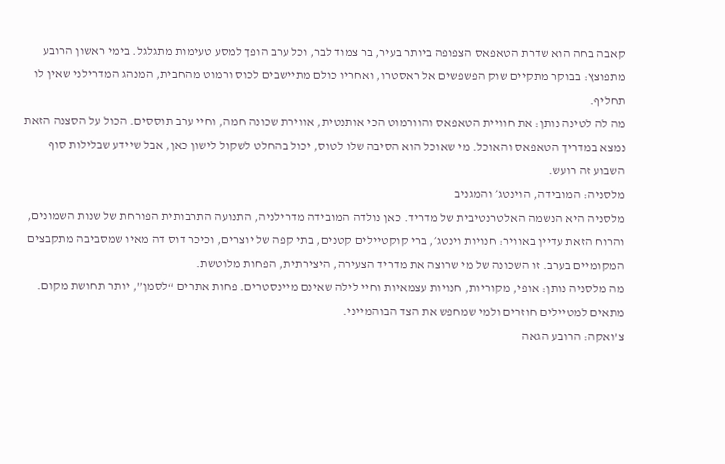קאבה בחה הוא שדרת הטאפאס הצפופה ביותר בעיר, בר צמוד לבר, וכל ערב הופך למסע טעימות מתגלגל. בימי ראשון הרובע מתפוצץ: בבוקר מתקיים שוק הפשפשים אל ראסטרו, ואחריו כולם מתיישבים לכוס ורמוט מהחבית, המנהג המדרילני שאין לו תחליף.
מה לה לטינה נותן: את חוויית הטאפאס והוורמוט הכי אותנטית, אווירת שכונה חמה, וחיי ערב תוססים. הכול על הסצנה הזאת נמצא במדריך הטאפאס והאוכל. מי שאוכל הוא הסיבה שלו לטוס, יכול בהחלט לשקול לישון כאן, אבל שיידע שבלילות סוף השבוע זה רועש.
מלסניה: המובידה, הוינטג׳ והמגניב
מלסניה היא הנשמה האלטרנטיבית של מדריד. כאן נולדה המובידה מדרילניה, התנועה התרבותית הפורחת של שנות השמונים, והרוח הזאת עדיין באוויר: חנויות וינטג׳, ברי קוקטיילים קטנים, בתי קפה של יוצרים, וכיכר דוס דה מאיו שמסביבה מתקבצים המקומיים בערב. זו השכונה של מי שרוצה את מדריד הצעירה, היצירתית, הפחות מלוטשת.
מה מלסניה נותן: אופי, מקוריות, חנויות עצמאיות וחיי לילה שאינם מיינסטרים. פחות אתרים “לסמן”, יותר תחושת מקום. מתאים למטיילים חוזרים ולמי שמחפש את הצד הבוהמייני.
צ’ואקה: הרובע הגאה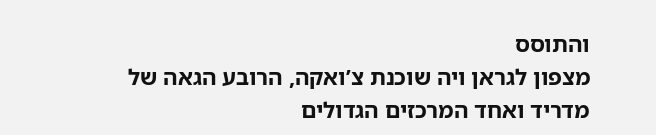והתוסס
מצפון לגראן ויה שוכנת צ’ואקה, הרובע הגאה של מדריד ואחד המרכזים הגדולים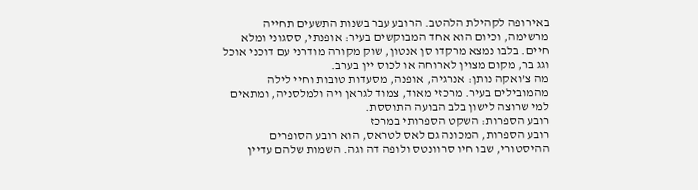באירופה לקהילת הלהטב. הרובע עבר בשנות התשעים תחייה מרשימה, וכיום הוא אחד המבוקשים בעיר: אופנתי, ססגוני ומלא חיים. בלבו נמצא מרקדו סן אנטון, שוק מקורה מודרני עם דוכני אוכל וגג בר, מקום מצוין לארוחה או לכוס יין בערב.
מה צ’ואקה נותן: אנרגיה, אופנה, מסעדות טובות וחיי לילה מהמובילים בעיר. מרכזי מאוד, צמוד לגראן ויה ולמלסניה, ומתאים למי שרוצה לישון בלב הבועה התוססת.
רובע הספרות: השקט הספרותי במרכז
רובע הספרות, המכונה גם לאס לטראס, הוא רובע הסופרים ההיסטורי, שבו חיו סרוונטס ולופה דה וגה. השמות שלהם עדיין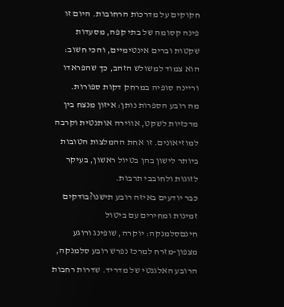חקוקים על מדרכות הרחובות. היום זו פינה קסומה של בתי קפה, מסעדות שקטות וברים אינטימיים, והכי חשוב: הוא צמוד למשולש הזהב, כך שהפראדו וריינה סופיה במרחק דקות ספורות.
מה רובע הספרות נותן: איזון מנצח בין מרכזיות לשקט, אווירה אותנטית וקרבה למוזיאונים. זו אחת ההמלצות הטובות ביותר לישון בהן בטיול ראשון, בעיקר לזוגות ולחובבי תרבות.
כבר יודעים באיזה רובע תישנו?בודקים זמינות ומחירים עם ביטול חינםסלמנקה: יוקרה, שופינג ורוגע
מצפון-מזרח למרכז נפרש רובע סלמנקה, הרובע האלגנטי של מדריד. שדרות רחבות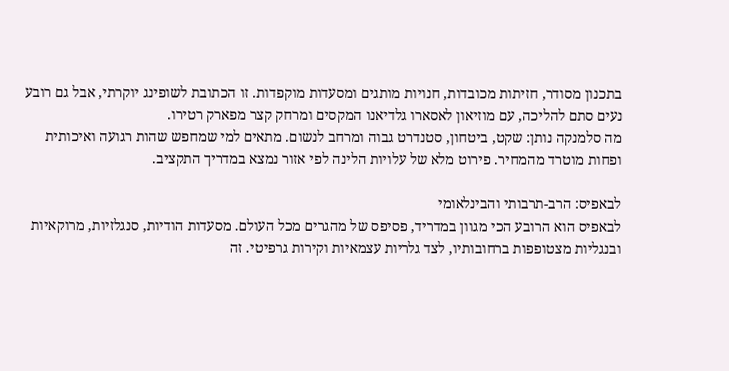בתכנון מסודר, חזיתות מכובדות, חנויות מותגים ומסעדות מוקפדות. זו הכתובת לשופינג יוקרתי, אבל גם רובע נעים סתם להליכה, עם מוזיאון לאסארו גלדיאנו המקסים ומרחק קצר מפארק רטירו.
מה סלמנקה נותן: שקט, ביטחון, סטנדרט גבוה ומרחב לנשום. מתאים למי שמחפש שהות רגועה ואיכותית ופחות מוטרד מהמחיר. פירוט מלא של עלויות הלינה לפי אזור נמצא במדריך התקציב.

לבאפיס: הרב-תרבותי והבינלאומי
לבאפיס הוא הרובע הכי מגוון במדריד, פסיפס של מהגרים מכל העולם. מסעדות הודיות, סנגלזיות, מרוקאיות ובנגליות מצטופפות ברחובותיו, לצד גלריות עצמאיות וקירות גרפיטי. זה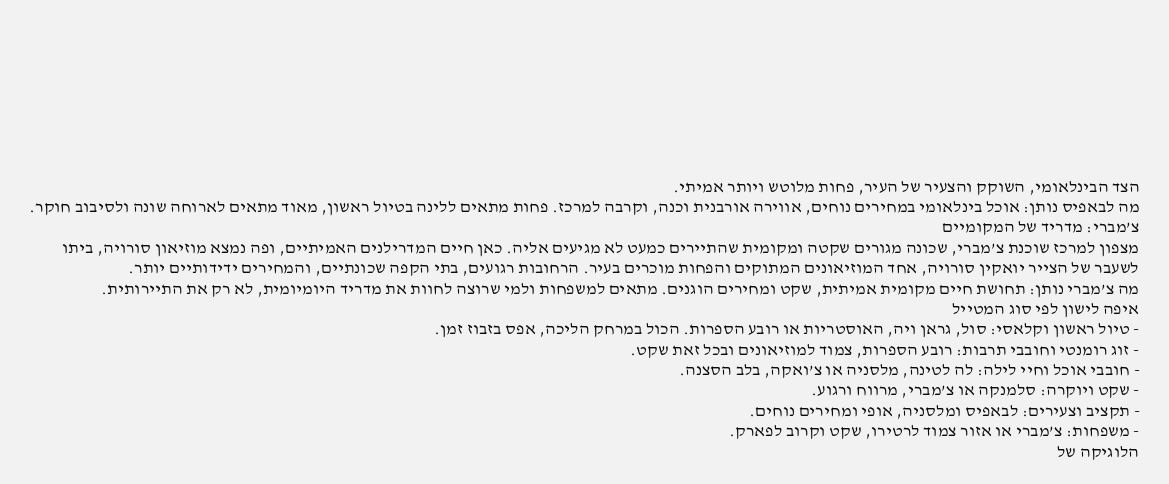הצד הבינלאומי, השוקק והצעיר של העיר, פחות מלוטש ויותר אמיתי.
מה לבאפיס נותן: אוכל בינלאומי במחירים נוחים, אווירה אורבנית וכנה, וקרבה למרכז. פחות מתאים ללינה בטיול ראשון, מאוד מתאים לארוחה שונה ולסיבוב חוקר.
צ’מברי: מדריד של המקומיים
מצפון למרכז שוכנת צ’מברי, שכונה מגורים שקטה ומקומית שהתיירים כמעט לא מגיעים אליה. כאן חיים המדרילנים האמיתיים, ופה נמצא מוזיאון סורויה, ביתו לשעבר של הצייר יואקין סורויה, אחד המוזיאונים המתוקים והפחות מוכרים בעיר. הרחובות רגועים, בתי הקפה שכונתיים, והמחירים ידידותיים יותר.
מה צ’מברי נותן: תחושת חיים מקומית אמיתית, שקט ומחירים הוגנים. מתאים למשפחות ולמי שרוצה לחוות את מדריד היומיומית, לא רק את התיירותית.
איפה לישון לפי סוג המטייל
- טיול ראשון וקלאסי: סול, גראן ויה, האוסטריות או רובע הספרות. הכול במרחק הליכה, אפס בזבוז זמן.
- זוג רומנטי וחובבי תרבות: רובע הספרות, צמוד למוזיאונים ובכל זאת שקט.
- חובבי אוכל וחיי לילה: לה לטינה, מלסניה או צ’ואקה, בלב הסצנה.
- שקט ויוקרה: סלמנקה או צ’מברי, מרווח ורגוע.
- תקציב וצעירים: לבאפיס ומלסניה, אופי ומחירים נוחים.
- משפחות: צ’מברי או אזור צמוד לרטירו, שקט וקרוב לפארק.
הלוגיקה של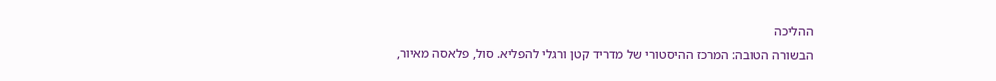ההליכה
הבשורה הטובה: המרכז ההיסטורי של מדריד קטן ורגלי להפליא. סול, פלאסה מאיור,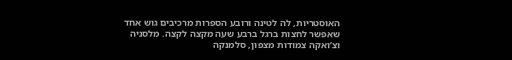האוסטריות, לה לטינה ורובע הספרות מרכיבים גוש אחד שאפשר לחצות ברגל ברבע שעה מקצה לקצה. מלסניה וצ’ואקה צמודות מצפון, סלמנקה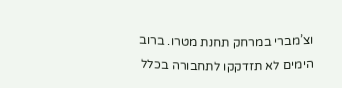וצ’מברי במרחק תחנת מטרו. ברוב הימים לא תזדקקו לתחבורה בכלל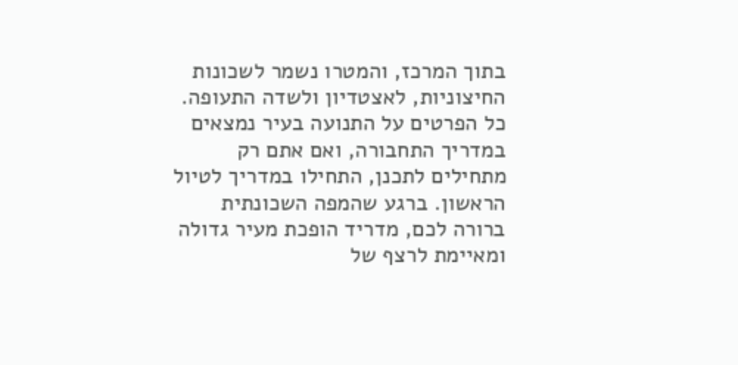בתוך המרכז, והמטרו נשמר לשכונות החיצוניות, לאצטדיון ולשדה התעופה. כל הפרטים על התנועה בעיר נמצאים במדריך התחבורה, ואם אתם רק מתחילים לתכנן, התחילו במדריך לטיול הראשון. ברגע שהמפה השכונתית ברורה לכם, מדריד הופכת מעיר גדולה ומאיימת לרצף של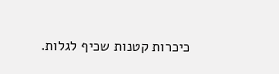כיכרות קטנות שכיף לגלות.